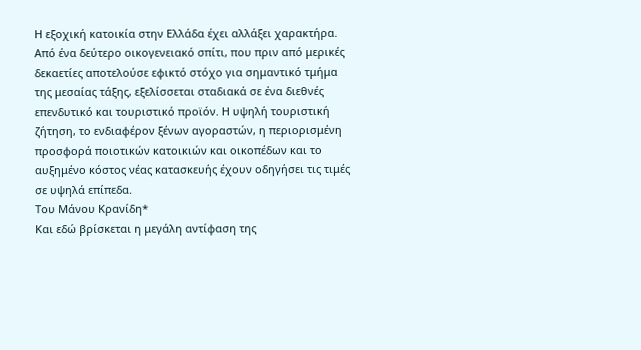Η εξοχική κατοικία στην Ελλάδα έχει αλλάξει χαρακτήρα. Από ένα δεύτερο οικογενειακό σπίτι, που πριν από μερικές δεκαετίες αποτελούσε εφικτό στόχο για σημαντικό τμήμα της μεσαίας τάξης, εξελίσσεται σταδιακά σε ένα διεθνές επενδυτικό και τουριστικό προϊόν. Η υψηλή τουριστική ζήτηση, το ενδιαφέρον ξένων αγοραστών, η περιορισμένη προσφορά ποιοτικών κατοικιών και οικοπέδων και το αυξημένο κόστος νέας κατασκευής έχουν οδηγήσει τις τιμές σε υψηλά επίπεδα.
Του Μάνου Κρανίδη*
Και εδώ βρίσκεται η μεγάλη αντίφαση της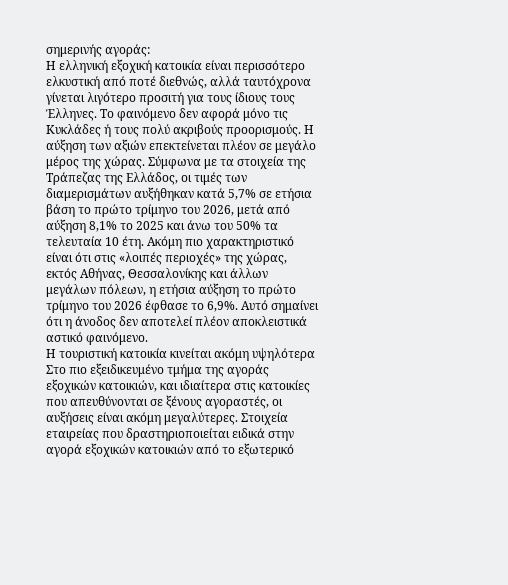σημερινής αγοράς:
Η ελληνική εξοχική κατοικία είναι περισσότερο ελκυστική από ποτέ διεθνώς, αλλά ταυτόχρονα γίνεται λιγότερο προσιτή για τους ίδιους τους Έλληνες. Το φαινόμενο δεν αφορά μόνο τις Κυκλάδες ή τους πολύ ακριβούς προορισμούς. Η αύξηση των αξιών επεκτείνεται πλέον σε μεγάλο μέρος της χώρας. Σύμφωνα με τα στοιχεία της Τράπεζας της Ελλάδος, οι τιμές των διαμερισμάτων αυξήθηκαν κατά 5,7% σε ετήσια βάση το πρώτο τρίμηνο του 2026, μετά από αύξηση 8,1% το 2025 και άνω του 50% τα τελευταία 10 έτη. Ακόμη πιο χαρακτηριστικό είναι ότι στις «λοιπές περιοχές» της χώρας, εκτός Αθήνας, Θεσσαλονίκης και άλλων μεγάλων πόλεων, η ετήσια αύξηση το πρώτο τρίμηνο του 2026 έφθασε το 6,9%. Αυτό σημαίνει ότι η άνοδος δεν αποτελεί πλέον αποκλειστικά αστικό φαινόμενο.
Η τουριστική κατοικία κινείται ακόμη υψηλότερα
Στο πιο εξειδικευμένο τμήμα της αγοράς εξοχικών κατοικιών, και ιδιαίτερα στις κατοικίες που απευθύνονται σε ξένους αγοραστές, οι αυξήσεις είναι ακόμη μεγαλύτερες. Στοιχεία εταιρείας που δραστηριοποιείται ειδικά στην αγορά εξοχικών κατοικιών από το εξωτερικό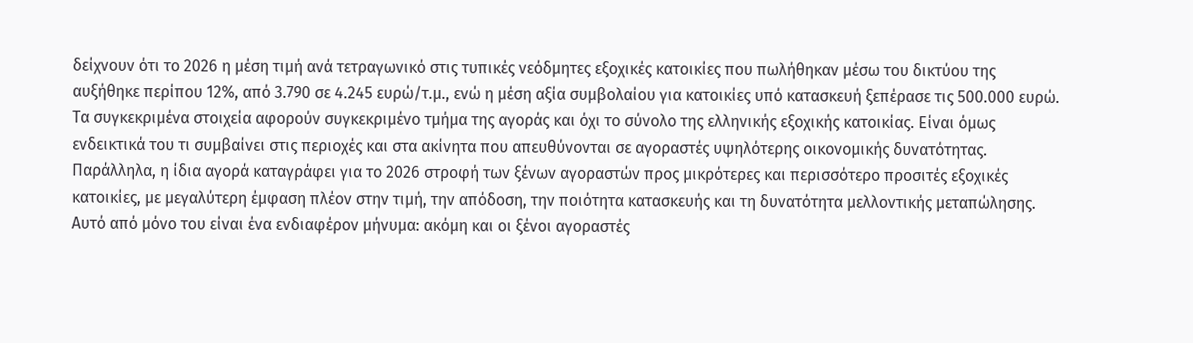δείχνουν ότι το 2026 η μέση τιμή ανά τετραγωνικό στις τυπικές νεόδμητες εξοχικές κατοικίες που πωλήθηκαν μέσω του δικτύου της αυξήθηκε περίπου 12%, από 3.790 σε 4.245 ευρώ/τ.μ., ενώ η μέση αξία συμβολαίου για κατοικίες υπό κατασκευή ξεπέρασε τις 500.000 ευρώ. Τα συγκεκριμένα στοιχεία αφορούν συγκεκριμένο τμήμα της αγοράς και όχι το σύνολο της ελληνικής εξοχικής κατοικίας. Είναι όμως ενδεικτικά του τι συμβαίνει στις περιοχές και στα ακίνητα που απευθύνονται σε αγοραστές υψηλότερης οικονομικής δυνατότητας. Παράλληλα, η ίδια αγορά καταγράφει για το 2026 στροφή των ξένων αγοραστών προς μικρότερες και περισσότερο προσιτές εξοχικές κατοικίες, με μεγαλύτερη έμφαση πλέον στην τιμή, την απόδοση, την ποιότητα κατασκευής και τη δυνατότητα μελλοντικής μεταπώλησης.
Αυτό από μόνο του είναι ένα ενδιαφέρον μήνυμα: ακόμη και οι ξένοι αγοραστές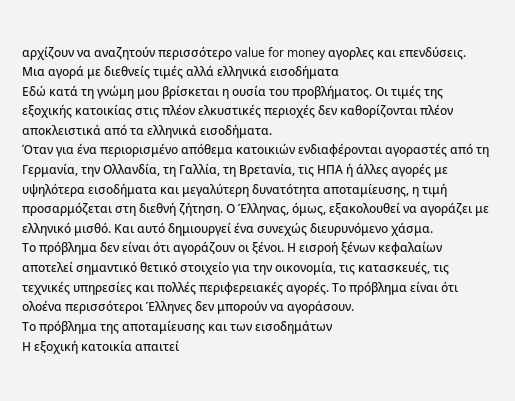αρχίζουν να αναζητούν περισσότερο value for money αγορλες και επενδύσεις.
Μια αγορά με διεθνείς τιμές αλλά ελληνικά εισοδήματα
Εδώ κατά τη γνώμη μου βρίσκεται η ουσία του προβλήματος. Οι τιμές της εξοχικής κατοικίας στις πλέον ελκυστικές περιοχές δεν καθορίζονται πλέον αποκλειστικά από τα ελληνικά εισοδήματα.
Όταν για ένα περιορισμένο απόθεμα κατοικιών ενδιαφέρονται αγοραστές από τη Γερμανία, την Ολλανδία, τη Γαλλία, τη Βρετανία, τις ΗΠΑ ή άλλες αγορές με υψηλότερα εισοδήματα και μεγαλύτερη δυνατότητα αποταμίευσης, η τιμή προσαρμόζεται στη διεθνή ζήτηση. Ο Έλληνας, όμως, εξακολουθεί να αγοράζει με ελληνικό μισθό. Και αυτό δημιουργεί ένα συνεχώς διευρυνόμενο χάσμα.
Το πρόβλημα δεν είναι ότι αγοράζουν οι ξένοι. Η εισροή ξένων κεφαλαίων αποτελεί σημαντικό θετικό στοιχείο για την οικονομία, τις κατασκευές, τις τεχνικές υπηρεσίες και πολλές περιφερειακές αγορές. Το πρόβλημα είναι ότι ολοένα περισσότεροι Έλληνες δεν μπορούν να αγοράσουν.
Το πρόβλημα της αποταμίευσης και των εισοδημάτων
Η εξοχική κατοικία απαιτεί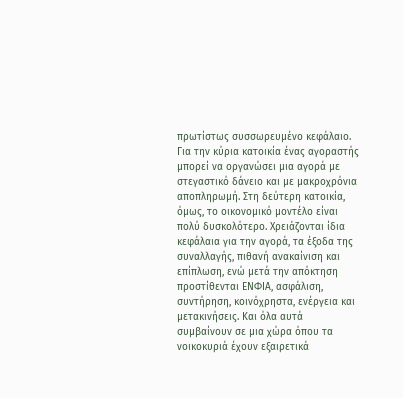πρωτίστως συσσωρευμένο κεφάλαιο. Για την κύρια κατοικία ένας αγοραστής μπορεί να οργανώσει μια αγορά με στεγαστικό δάνειο και με μακροχρόνια αποπληρωμή. Στη δεύτερη κατοικία, όμως, το οικονομικό μοντέλο είναι πολύ δυσκολότερο. Χρειάζονται ίδια κεφάλαια για την αγορά, τα έξοδα της συναλλαγής, πιθανή ανακαίνιση και επίπλωση, ενώ μετά την απόκτηση προστίθενται ΕΝΦΙΑ, ασφάλιση, συντήρηση, κοινόχρηστα, ενέργεια και μετακινήσεις. Και όλα αυτά συμβαίνουν σε μια χώρα όπου τα νοικοκυριά έχουν εξαιρετικά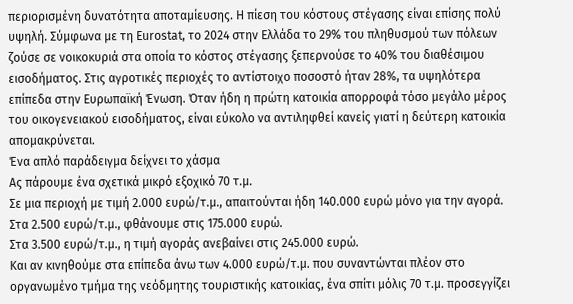περιορισμένη δυνατότητα αποταμίευσης. Η πίεση του κόστους στέγασης είναι επίσης πολύ υψηλή. Σύμφωνα με τη Eurostat, το 2024 στην Ελλάδα το 29% του πληθυσμού των πόλεων ζούσε σε νοικοκυριά στα οποία το κόστος στέγασης ξεπερνούσε το 40% του διαθέσιμου εισοδήματος. Στις αγροτικές περιοχές το αντίστοιχο ποσοστό ήταν 28%, τα υψηλότερα επίπεδα στην Ευρωπαϊκή Ένωση. Όταν ήδη η πρώτη κατοικία απορροφά τόσο μεγάλο μέρος του οικογενειακού εισοδήματος, είναι εύκολο να αντιληφθεί κανείς γιατί η δεύτερη κατοικία απομακρύνεται.
Ένα απλό παράδειγμα δείχνει το χάσμα
Ας πάρουμε ένα σχετικά μικρό εξοχικό 70 τ.μ.
Σε μια περιοχή με τιμή 2.000 ευρώ/τ.μ., απαιτούνται ήδη 140.000 ευρώ μόνο για την αγορά.
Στα 2.500 ευρώ/τ.μ., φθάνουμε στις 175.000 ευρώ.
Στα 3.500 ευρώ/τ.μ., η τιμή αγοράς ανεβαίνει στις 245.000 ευρώ.
Και αν κινηθούμε στα επίπεδα άνω των 4.000 ευρώ/τ.μ. που συναντώνται πλέον στο οργανωμένο τμήμα της νεόδμητης τουριστικής κατοικίας, ένα σπίτι μόλις 70 τ.μ. προσεγγίζει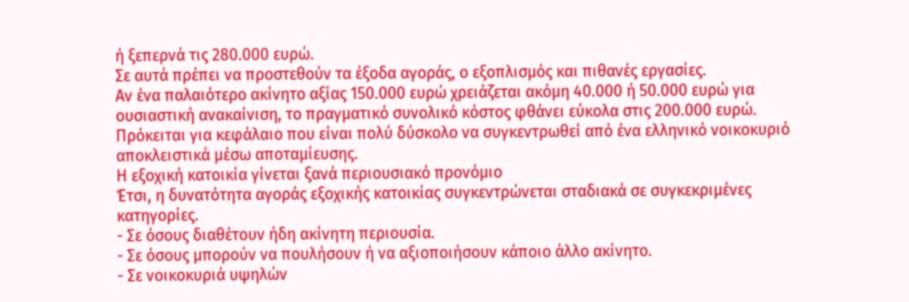ή ξεπερνά τις 280.000 ευρώ.
Σε αυτά πρέπει να προστεθούν τα έξοδα αγοράς, ο εξοπλισμός και πιθανές εργασίες.
Αν ένα παλαιότερο ακίνητο αξίας 150.000 ευρώ χρειάζεται ακόμη 40.000 ή 50.000 ευρώ για ουσιαστική ανακαίνιση, το πραγματικό συνολικό κόστος φθάνει εύκολα στις 200.000 ευρώ. Πρόκειται για κεφάλαιο που είναι πολύ δύσκολο να συγκεντρωθεί από ένα ελληνικό νοικοκυριό αποκλειστικά μέσω αποταμίευσης.
Η εξοχική κατοικία γίνεται ξανά περιουσιακό προνόμιο
Έτσι, η δυνατότητα αγοράς εξοχικής κατοικίας συγκεντρώνεται σταδιακά σε συγκεκριμένες κατηγορίες.
- Σε όσους διαθέτουν ήδη ακίνητη περιουσία.
- Σε όσους μπορούν να πουλήσουν ή να αξιοποιήσουν κάποιο άλλο ακίνητο.
- Σε νοικοκυριά υψηλών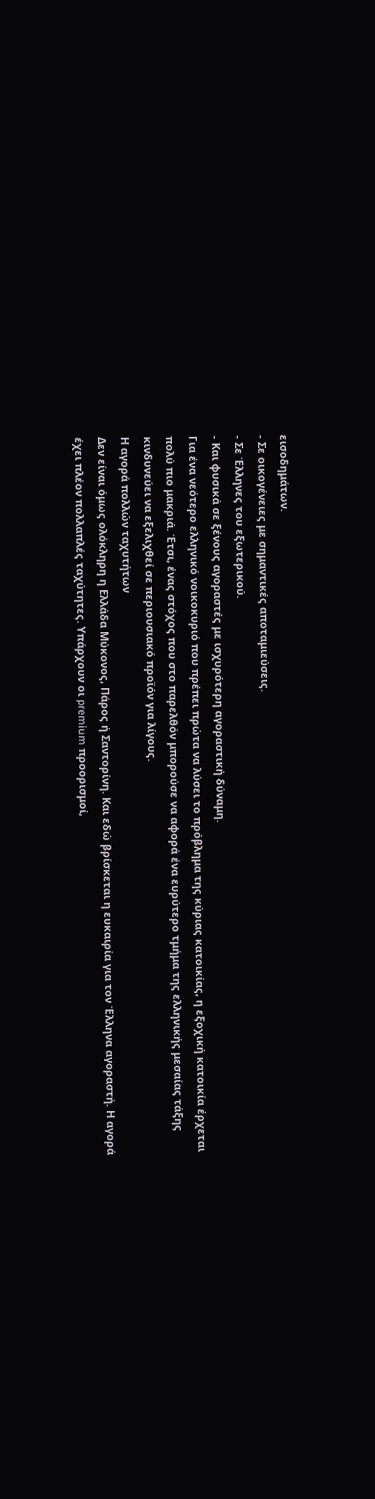εισοδημάτων.
- Σε οικογένειες με σημαντικές αποταμιεύσεις.
- Σε Έλληνες του εξωτερικού.
- Και φυσικά σε ξένους αγοραστές με ισχυρότερη αγοραστική δύναμη.
Για ένα νεότερο ελληνικό νοικοκυριό που πρέπει πρώτα να λύσει το πρόβλημα της κύριας κατοικίας, η εξοχική κατοικία έρχεται πολύ πιο μακριά. Έτσι, ένας στόχος που στο παρελθόν μπορούσε να αφορά ένα ευρύτερο τμήμα της ελληνικής μεσαίας τάξης κινδυνεύει να εξελιχθεί σε περιουσιακό προϊόν για λίγους.
Η αγορά πολλών ταχυτήτων
Δεν είναι όμως ολόκληρη η Ελλάδα Μύκονος, Πάρος ή Σαντορίνη. Και εδώ βρίσκεται η ευκαιρία για τον Έλληνα αγοραστή. Η αγορά έχει πλέον πολλαπλές ταχύτητες. Υπάρχουν οι premium προορισμοί,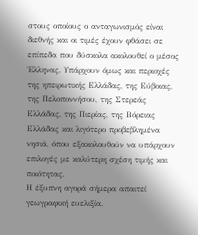στους οποίους ο ανταγωνισμός είναι διεθνής και οι τιμές έχουν φθάσει σε επίπεδα που δύσκολα ακολουθεί ο μέσος Έλληνας. Υπάρχουν όμως και περιοχές της ηπειρωτικής Ελλάδας, της Εύβοιας, της Πελοποννήσου, της Στερεάς Ελλάδας, της Πιερίας, της Βόρειας Ελλάδας και λιγότερο προβεβλημένα νησιά, όπου εξακολουθούν να υπάρχουν επιλογές με καλύτερη σχέση τιμής και ποιότητας.
Η έξυπνη αγορά σήμερα απαιτεί γεωγραφική ευελιξία.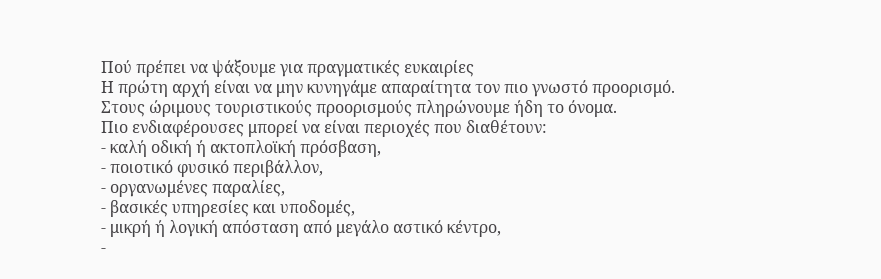Πού πρέπει να ψάξουμε για πραγματικές ευκαιρίες
Η πρώτη αρχή είναι να μην κυνηγάμε απαραίτητα τον πιο γνωστό προορισμό.
Στους ώριμους τουριστικούς προορισμούς πληρώνουμε ήδη το όνομα.
Πιο ενδιαφέρουσες μπορεί να είναι περιοχές που διαθέτουν:
- καλή οδική ή ακτοπλοϊκή πρόσβαση,
- ποιοτικό φυσικό περιβάλλον,
- οργανωμένες παραλίες,
- βασικές υπηρεσίες και υποδομές,
- μικρή ή λογική απόσταση από μεγάλο αστικό κέντρο,
-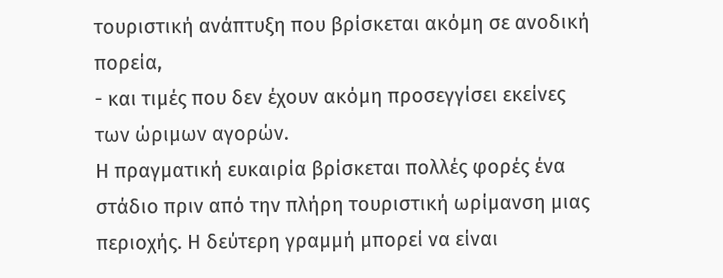τουριστική ανάπτυξη που βρίσκεται ακόμη σε ανοδική πορεία,
- και τιμές που δεν έχουν ακόμη προσεγγίσει εκείνες των ώριμων αγορών.
Η πραγματική ευκαιρία βρίσκεται πολλές φορές ένα στάδιο πριν από την πλήρη τουριστική ωρίμανση μιας περιοχής. Η δεύτερη γραμμή μπορεί να είναι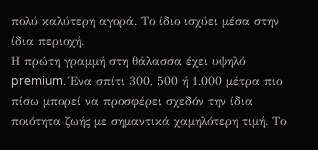πολύ καλύτερη αγορά. Το ίδιο ισχύει μέσα στην ίδια περιοχή.
Η πρώτη γραμμή στη θάλασσα έχει υψηλό premium. Ένα σπίτι 300, 500 ή 1.000 μέτρα πιο πίσω μπορεί να προσφέρει σχεδόν την ίδια ποιότητα ζωής με σημαντικά χαμηλότερη τιμή. Το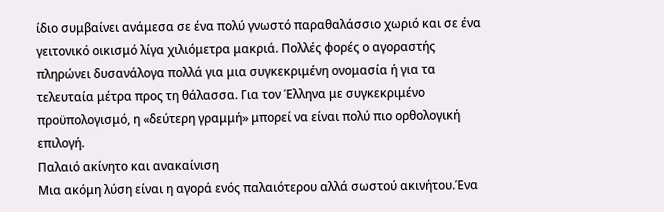ίδιο συμβαίνει ανάμεσα σε ένα πολύ γνωστό παραθαλάσσιο χωριό και σε ένα γειτονικό οικισμό λίγα χιλιόμετρα μακριά. Πολλές φορές ο αγοραστής πληρώνει δυσανάλογα πολλά για μια συγκεκριμένη ονομασία ή για τα τελευταία μέτρα προς τη θάλασσα. Για τον Έλληνα με συγκεκριμένο προϋπολογισμό, η «δεύτερη γραμμή» μπορεί να είναι πολύ πιο ορθολογική επιλογή.
Παλαιό ακίνητο και ανακαίνιση
Μια ακόμη λύση είναι η αγορά ενός παλαιότερου αλλά σωστού ακινήτου.Ένα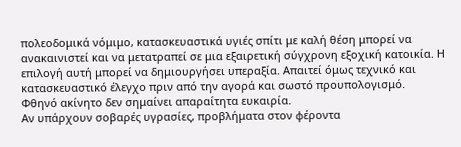πολεοδομικά νόμιμο, κατασκευαστικά υγιές σπίτι με καλή θέση μπορεί να ανακαινιστεί και να μετατραπεί σε μια εξαιρετική σύγχρονη εξοχική κατοικία. Η επιλογή αυτή μπορεί να δημιουργήσει υπεραξία. Απαιτεί όμως τεχνικό και κατασκευαστικό έλεγχο πριν από την αγορά και σωστό προυπολογισμό.
Φθηνό ακίνητο δεν σημαίνει απαραίτητα ευκαιρία.
Αν υπάρχουν σοβαρές υγρασίες, προβλήματα στον φέροντα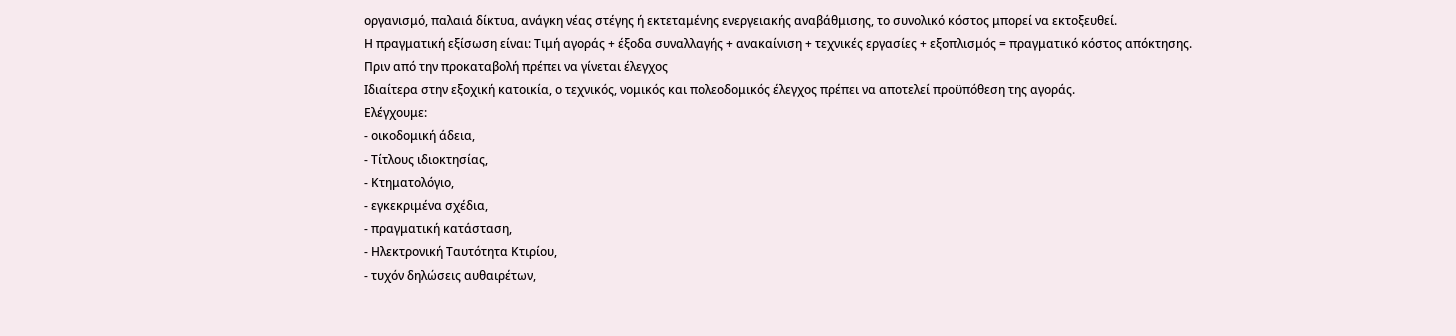οργανισμό, παλαιά δίκτυα, ανάγκη νέας στέγης ή εκτεταμένης ενεργειακής αναβάθμισης, το συνολικό κόστος μπορεί να εκτοξευθεί.
Η πραγματική εξίσωση είναι: Τιμή αγοράς + έξοδα συναλλαγής + ανακαίνιση + τεχνικές εργασίες + εξοπλισμός = πραγματικό κόστος απόκτησης.
Πριν από την προκαταβολή πρέπει να γίνεται έλεγχος
Ιδιαίτερα στην εξοχική κατοικία, ο τεχνικός, νομικός και πολεοδομικός έλεγχος πρέπει να αποτελεί προϋπόθεση της αγοράς.
Ελέγχουμε:
- οικοδομική άδεια,
- Τίτλους ιδιοκτησίας,
- Κτηματολόγιο,
- εγκεκριμένα σχέδια,
- πραγματική κατάσταση,
- Ηλεκτρονική Ταυτότητα Κτιρίου,
- τυχόν δηλώσεις αυθαιρέτων,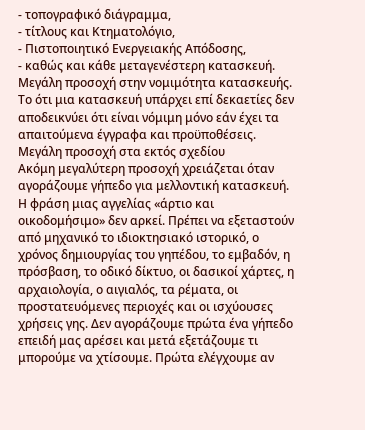- τοπογραφικό διάγραμμα,
- τίτλους και Κτηματολόγιο,
- Πιστοποιητικό Ενεργειακής Απόδοσης,
- καθώς και κάθε μεταγενέστερη κατασκευή.
Μεγάλη προσοχή στην νομιμότητα κατασκευής. Το ότι μια κατασκευή υπάρχει επί δεκαετίες δεν αποδεικνύει ότι είναι νόμιμη μόνο εάν έχει τα απαιτούμενα έγγραφα και προϋποθέσεις.
Μεγάλη προσοχή στα εκτός σχεδίου
Ακόμη μεγαλύτερη προσοχή χρειάζεται όταν αγοράζουμε γήπεδο για μελλοντική κατασκευή. Η φράση μιας αγγελίας «άρτιο και οικοδομήσιμο» δεν αρκεί. Πρέπει να εξεταστούν από μηχανικό το ιδιοκτησιακό ιστορικό, ο χρόνος δημιουργίας του γηπέδου, το εμβαδόν, η πρόσβαση, το οδικό δίκτυο, οι δασικοί χάρτες, η αρχαιολογία, ο αιγιαλός, τα ρέματα, οι προστατευόμενες περιοχές και οι ισχύουσες χρήσεις γης. Δεν αγοράζουμε πρώτα ένα γήπεδο επειδή μας αρέσει και μετά εξετάζουμε τι μπορούμε να χτίσουμε. Πρώτα ελέγχουμε αν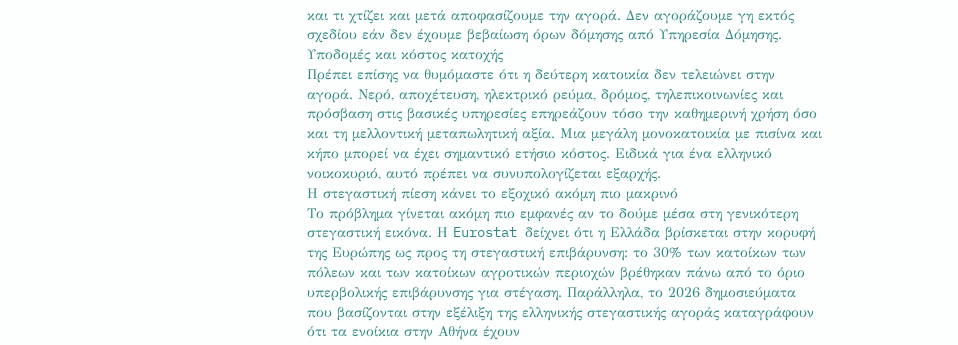και τι χτίζει και μετά αποφασίζουμε την αγορά. Δεν αγοράζουμε γη εκτός σχεδίου εάν δεν έχουμε βεβαίωση όρων δόμησης από Υπηρεσία Δόμησης.
Υποδομές και κόστος κατοχής
Πρέπει επίσης να θυμόμαστε ότι η δεύτερη κατοικία δεν τελειώνει στην αγορά. Νερό, αποχέτευση, ηλεκτρικό ρεύμα, δρόμος, τηλεπικοινωνίες και πρόσβαση στις βασικές υπηρεσίες επηρεάζουν τόσο την καθημερινή χρήση όσο και τη μελλοντική μεταπωλητική αξία. Μια μεγάλη μονοκατοικία με πισίνα και κήπο μπορεί να έχει σημαντικό ετήσιο κόστος. Ειδικά για ένα ελληνικό νοικοκυριό, αυτό πρέπει να συνυπολογίζεται εξαρχής.
Η στεγαστική πίεση κάνει το εξοχικό ακόμη πιο μακρινό
Το πρόβλημα γίνεται ακόμη πιο εμφανές αν το δούμε μέσα στη γενικότερη στεγαστική εικόνα. Η Eurostat δείχνει ότι η Ελλάδα βρίσκεται στην κορυφή της Ευρώπης ως προς τη στεγαστική επιβάρυνση: το 30% των κατοίκων των πόλεων και των κατοίκων αγροτικών περιοχών βρέθηκαν πάνω από το όριο υπερβολικής επιβάρυνσης για στέγαση. Παράλληλα, το 2026 δημοσιεύματα που βασίζονται στην εξέλιξη της ελληνικής στεγαστικής αγοράς καταγράφουν ότι τα ενοίκια στην Αθήνα έχουν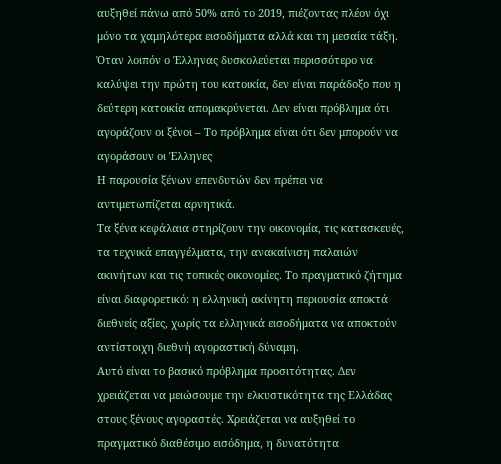αυξηθεί πάνω από 50% από το 2019, πιέζοντας πλέον όχι μόνο τα χαμηλότερα εισοδήματα αλλά και τη μεσαία τάξη. Όταν λοιπόν ο Έλληνας δυσκολεύεται περισσότερο να καλύψει την πρώτη του κατοικία, δεν είναι παράδοξο που η δεύτερη κατοικία απομακρύνεται. Δεν είναι πρόβλημα ότι αγοράζουν οι ξένοι – Το πρόβλημα είναι ότι δεν μπορούν να αγοράσουν οι Έλληνες
Η παρουσία ξένων επενδυτών δεν πρέπει να αντιμετωπίζεται αρνητικά.
Τα ξένα κεφάλαια στηρίζουν την οικονομία, τις κατασκευές, τα τεχνικά επαγγέλματα, την ανακαίνιση παλαιών ακινήτων και τις τοπικές οικονομίες. Το πραγματικό ζήτημα είναι διαφορετικό: η ελληνική ακίνητη περιουσία αποκτά διεθνείς αξίες, χωρίς τα ελληνικά εισοδήματα να αποκτούν αντίστοιχη διεθνή αγοραστική δύναμη.
Αυτό είναι το βασικό πρόβλημα προσιτότητας. Δεν χρειάζεται να μειώσουμε την ελκυστικότητα της Ελλάδας στους ξένους αγοραστές. Χρειάζεται να αυξηθεί το πραγματικό διαθέσιμο εισόδημα, η δυνατότητα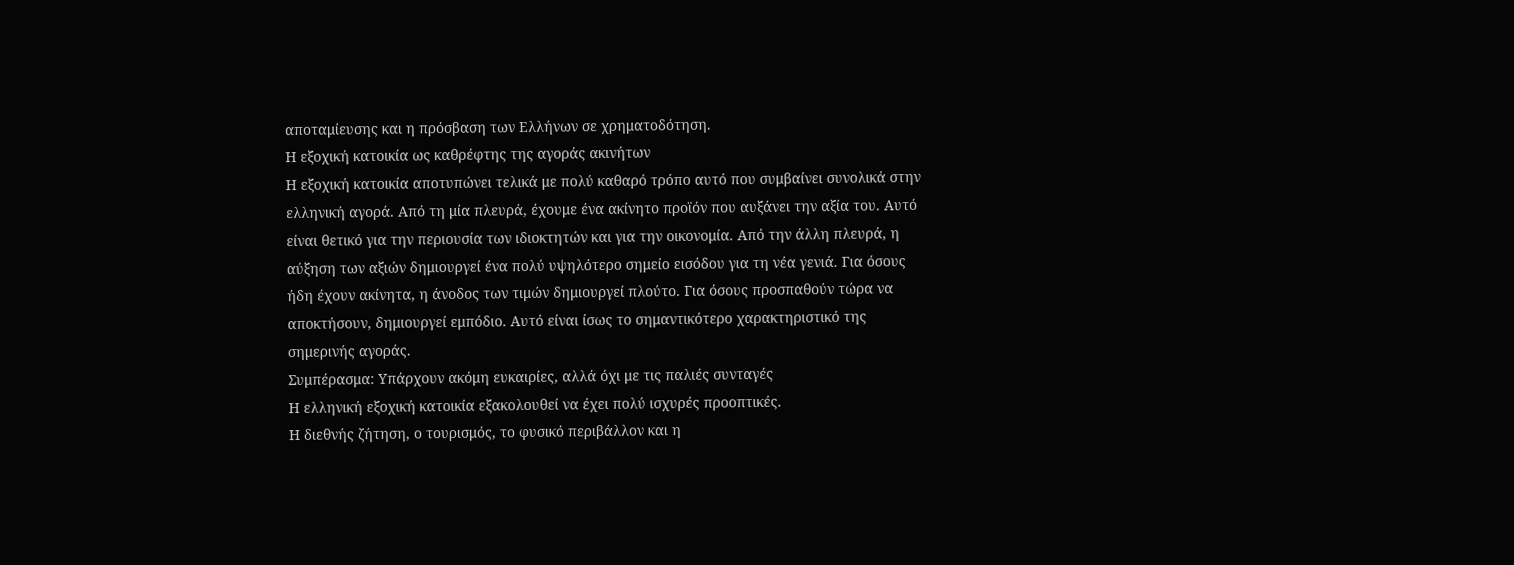αποταμίευσης και η πρόσβαση των Ελλήνων σε χρηματοδότηση.
Η εξοχική κατοικία ως καθρέφτης της αγοράς ακινήτων
Η εξοχική κατοικία αποτυπώνει τελικά με πολύ καθαρό τρόπο αυτό που συμβαίνει συνολικά στην ελληνική αγορά. Από τη μία πλευρά, έχουμε ένα ακίνητο προϊόν που αυξάνει την αξία του. Αυτό είναι θετικό για την περιουσία των ιδιοκτητών και για την οικονομία. Από την άλλη πλευρά, η αύξηση των αξιών δημιουργεί ένα πολύ υψηλότερο σημείο εισόδου για τη νέα γενιά. Για όσους ήδη έχουν ακίνητα, η άνοδος των τιμών δημιουργεί πλούτο. Για όσους προσπαθούν τώρα να αποκτήσουν, δημιουργεί εμπόδιο. Αυτό είναι ίσως το σημαντικότερο χαρακτηριστικό της σημερινής αγοράς.
Συμπέρασμα: Υπάρχουν ακόμη ευκαιρίες, αλλά όχι με τις παλιές συνταγές
Η ελληνική εξοχική κατοικία εξακολουθεί να έχει πολύ ισχυρές προοπτικές.
Η διεθνής ζήτηση, ο τουρισμός, το φυσικό περιβάλλον και η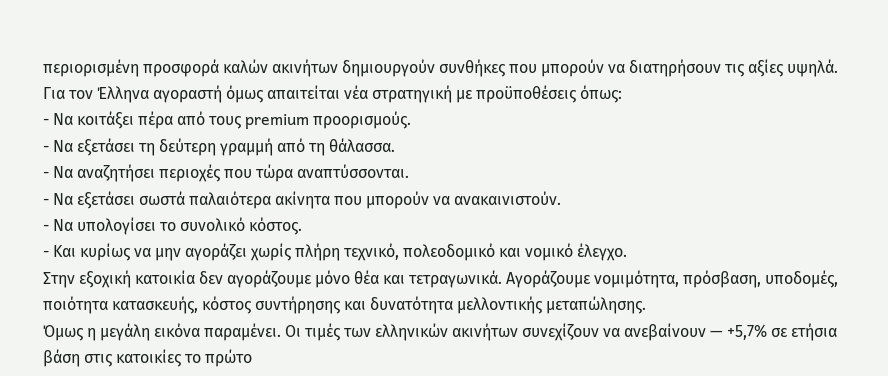περιορισμένη προσφορά καλών ακινήτων δημιουργούν συνθήκες που μπορούν να διατηρήσουν τις αξίες υψηλά.
Για τον Έλληνα αγοραστή όμως απαιτείται νέα στρατηγική με προϋποθέσεις όπως:
- Να κοιτάξει πέρα από τους premium προορισμούς.
- Να εξετάσει τη δεύτερη γραμμή από τη θάλασσα.
- Να αναζητήσει περιοχές που τώρα αναπτύσσονται.
- Να εξετάσει σωστά παλαιότερα ακίνητα που μπορούν να ανακαινιστούν.
- Να υπολογίσει το συνολικό κόστος.
- Και κυρίως να μην αγοράζει χωρίς πλήρη τεχνικό, πολεοδομικό και νομικό έλεγχο.
Στην εξοχική κατοικία δεν αγοράζουμε μόνο θέα και τετραγωνικά. Αγοράζουμε νομιμότητα, πρόσβαση, υποδομές, ποιότητα κατασκευής, κόστος συντήρησης και δυνατότητα μελλοντικής μεταπώλησης.
Όμως η μεγάλη εικόνα παραμένει. Οι τιμές των ελληνικών ακινήτων συνεχίζουν να ανεβαίνουν — +5,7% σε ετήσια βάση στις κατοικίες το πρώτο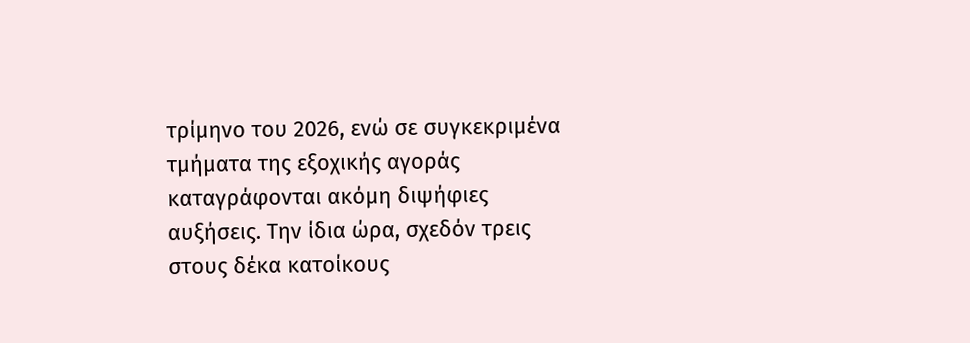τρίμηνο του 2026, ενώ σε συγκεκριμένα τμήματα της εξοχικής αγοράς καταγράφονται ακόμη διψήφιες αυξήσεις. Την ίδια ώρα, σχεδόν τρεις στους δέκα κατοίκους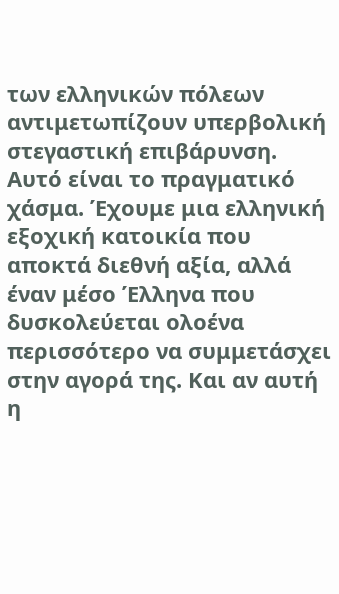των ελληνικών πόλεων αντιμετωπίζουν υπερβολική στεγαστική επιβάρυνση. Αυτό είναι το πραγματικό χάσμα. Έχουμε μια ελληνική εξοχική κατοικία που αποκτά διεθνή αξία, αλλά έναν μέσο Έλληνα που δυσκολεύεται ολοένα περισσότερο να συμμετάσχει στην αγορά της. Και αν αυτή η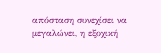απόσταση συνεχίσει να μεγαλώνει, η εξοχική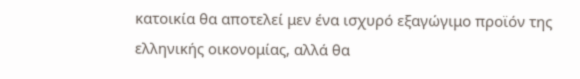κατοικία θα αποτελεί μεν ένα ισχυρό εξαγώγιμο προϊόν της ελληνικής οικονομίας, αλλά θα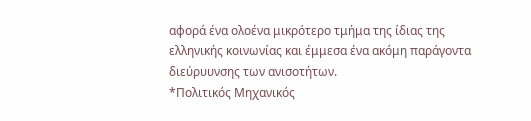αφορά ένα ολοένα μικρότερο τμήμα της ίδιας της ελληνικής κοινωνίας και έμμεσα ένα ακόμη παράγοντα διεύρυυνσης των ανισοτήτων.
*Πολιτικός Μηχανικός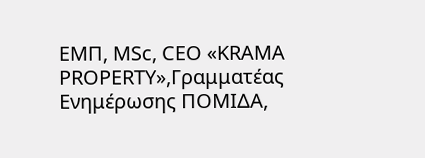ΕΜΠ, MSc, CEO «KRAMA PROPERTY»,Γραμματέας Ενημέρωσης ΠΟΜΙΔΑ,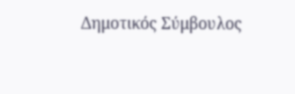Δημοτικός Σύμβουλος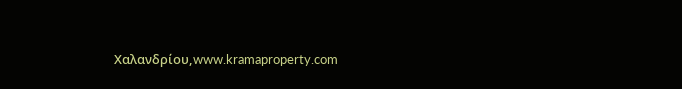Χαλανδρίου,www.kramaproperty.com